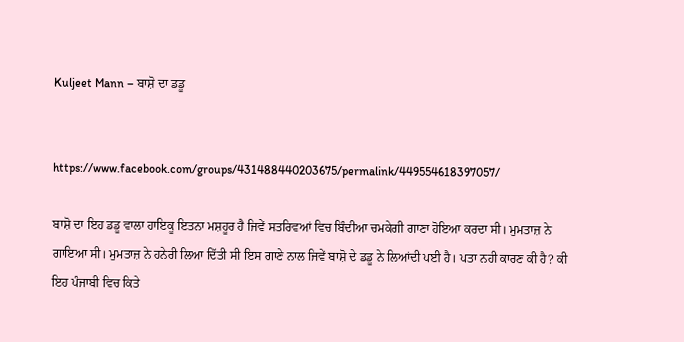Kuljeet Mann – ਬਾਸ਼ੋ ਦਾ ਡਡੂ


https://www.facebook.com/groups/431488440203675/permalink/449554618397057/

ਬਾਸ਼ੋ ਦਾ ਇਹ ਡਡੂ ਵਾਲਾ ਹਾਇਕੂ ਇਤਨਾ ਮਸ਼ਹੂਰ ਹੈ ਜਿਵੇਂ ਸਤਰਿਵਆਂ ਵਿਚ ਬਿੰਦੀਆ ਚਮਕੇਗੀ ਗਾਣਾ ਹੋਇਆ ਕਰਦਾ ਸੀ। ਮੁਮਤਾਜ਼ ਨੇ ਗਾਇਆ ਸੀ। ਮੁਮਤਾਜ਼ ਨੇ ਹਨੇਰੀ ਲਿਆ ਦਿੱਤੀ ਸੀ ਇਸ ਗਾਣੇ ਨਾਲ ਜਿਵੇਂ ਬਾਸ਼ੋ ਦੇ ਡਡੂ ਨੇ ਲਿਆਂਦੀ ਪਈ ਹੈ। ਪਤਾ ਨਹੀ ਕਾਰਣ ਕੀ ਹੈ? ਕੀ ਇਹ ਪੰਜਾਬੀ ਵਿਚ ਕਿਤੇ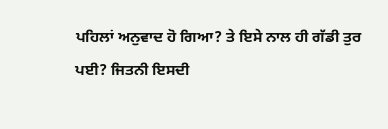ਪਹਿਲਾਂ ਅਨੁਵਾਦ ਹੋ ਗਿਆ? ਤੇ ਇਸੇ ਨਾਲ ਹੀ ਗੱਡੀ ਤੁਰ ਪਈ? ਜਿਤਨੀ ਇਸਦੀ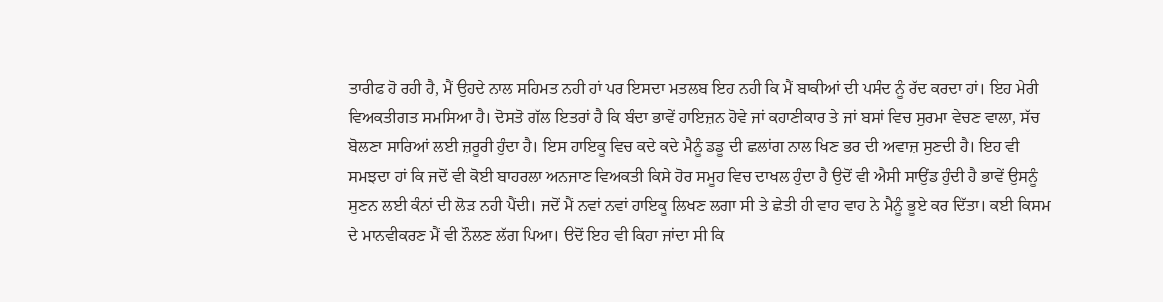ਤਾਰੀਫ ਹੋ ਰਹੀ ਹੈ, ਮੈਂ ਉਹਦੇ ਨਾਲ ਸਹਿਮਤ ਨਹੀ ਹਾਂ ਪਰ ਇਸਦਾ ਮਤਲਬ ਇਹ ਨਹੀ ਕਿ ਮੈਂ ਬਾਕੀਆਂ ਦੀ ਪਸੰਦ ਨੂੰ ਰੱਦ ਕਰਦਾ ਹਾਂ। ਇਹ ਮੇਰੀ ਵਿਅਕਤੀਗਤ ਸਮਸਿਆ ਹੈ। ਦੋਸਤੋ ਗੱਲ ਇਤਰਾਂ ਹੈ ਕਿ ਬੰਦਾ ਭਾਵੇਂ ਹਾਇਜ਼ਨ ਹੋਵੇ ਜਾਂ ਕਹਾਣੀਕਾਰ ਤੇ ਜਾਂ ਬਸਾਂ ਵਿਚ ਸੁਰਮਾ ਵੇਚਣ ਵਾਲਾ, ਸੱਚ ਬੋਲਣਾ ਸਾਰਿਆਂ ਲਈ ਜ਼ਰੂਰੀ ਹੁੰਦਾ ਹੈ। ਇਸ ਹਾਇਕੂ ਵਿਚ ਕਦੇ ਕਦੇ ਮੈਨੂੰ ਡਡੂ ਦੀ ਛਲਾਂਗ ਨਾਲ ਖਿਣ ਭਰ ਦੀ ਅਵਾਜ਼ ਸੁਣਦੀ ਹੈ। ਇਹ ਵੀ ਸਮਝਦਾ ਹਾਂ ਕਿ ਜਦੋਂ ਵੀ ਕੋਈ ਬਾਹਰਲਾ ਅਨਜਾਣ ਵਿਅਕਤੀ ਕਿਸੇ ਹੋਰ ਸਮੂਹ ਵਿਚ ਦਾਖਲ ਹੁੰਦਾ ਹੈ ਉਦੋਂ ਵੀ ਐਸੀ ਸਾਉਂਡ ਹੁੰਦੀ ਹੈ ਭਾਵੇਂ ਉਸਨੂੰ ਸੁਣਨ ਲਈ ਕੰਨਾਂ ਦੀ ਲੋੜ ਨਹੀ ਪੈਂਦੀ। ਜਦੋਂ ਮੈਂ ਨਵਾਂ ਨਵਾਂ ਹਾਇਕੂ ਲਿਖਣ ਲਗਾ ਸੀ ਤੇ ਛੇਤੀ ਹੀ ਵਾਹ ਵਾਹ ਨੇ ਮੈਨੂੰ ਭੂਏ ਕਰ ਦਿੱਤਾ। ਕਈ ਕਿਸਮ ਦੇ ਮਾਨਵੀਕਰਣ ਮੈਂ ਵੀ ਨੌਲਣ ਲੱਗ ਪਿਆ। ੳਦੋਂ ਇਹ ਵੀ ਕਿਹਾ ਜਾਂਦਾ ਸੀ ਕਿ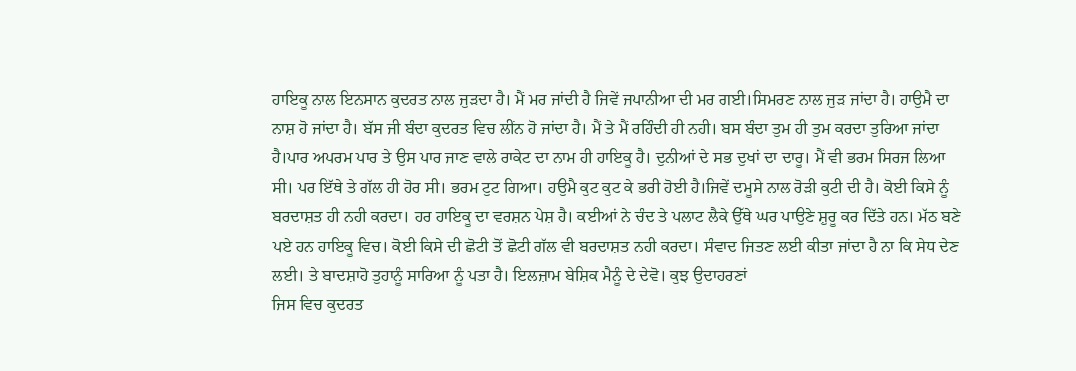ਹਾਇਕੂ ਨਾਲ ਇਨਸਾਨ ਕੁਦਰਤ ਨਾਲ ਜੁੜਦਾ ਹੈ। ਮੈਂ ਮਰ ਜਾਂਦੀ ਹੈ ਜਿਵੇਂ ਜਪਾਨੀਆ ਦੀ ਮਰ ਗਈ।ਸਿਮਰਣ ਨਾਲ ਜੁੜ ਜਾਂਦਾ ਹੈ। ਹਾਉਮੈ ਦਾ ਨਾਸ਼ ਹੋ ਜਾਂਦਾ ਹੈ। ਬੱਸ ਜੀ ਬੰਦਾ ਕੁਦਰਤ ਵਿਚ ਲੀਂਨ ਹੋ ਜਾਂਦਾ ਹੈ। ਮੈਂ ਤੇ ਮੈਂ ਰਹਿੰਦੀ ਹੀ ਨਹੀ। ਬਸ ਬੰਦਾ ਤੁਮ ਹੀ ਤੁਮ ਕਰਦਾ ਤੁਰਿਆ ਜਾਂਦਾ ਹੈ।ਪਾਰ ਅਪਰਮ ਪਾਰ ਤੇ ਉਸ ਪਾਰ ਜਾਣ ਵਾਲੇ ਰਾਕੇਟ ਦਾ ਨਾਮ ਹੀ ਹਾਇਕੂ ਹੈ। ਦੁਨੀਆਂ ਦੇ ਸਭ ਦੁਖਾਂ ਦਾ ਦਾਰੂ। ਮੈਂ ਵੀ ਭਰਮ ਸਿਰਜ ਲਿਆ ਸੀ। ਪਰ ਇੱਥੇ ਤੇ ਗੱਲ ਹੀ ਹੋਰ ਸੀ। ਭਰਮ ਟੁਟ ਗਿਆ। ਹਉਮੈ ਕੁਟ ਕੁਟ ਕੇ ਭਰੀ ਹੋਈ ਹੈ।ਜਿਵੇਂ ਦਮੂਸੇ ਨਾਲ ਰੋੜੀ ਕੁਟੀ ਦੀ ਹੈ। ਕੋਈ ਕਿਸੇ ਨੂੰ ਬਰਦਾਸ਼ਤ ਹੀ ਨਹੀ ਕਰਦਾ। ਹਰ ਹਾਇਕੂ ਦਾ ਵਰਸ਼ਨ ਪੇਸ਼ ਹੈ। ਕਈਆਂ ਨੇ ਚੰਦ ਤੇ ਪਲਾਟ ਲੈਕੇ ਉੱਥੇ ਘਰ ਪਾਉਣੇ ਸ਼ੁਰੂ ਕਰ ਦਿੱਤੇ ਹਨ। ਮੱਠ ਬਣੇ ਪਏ ਹਨ ਹਾਇਕੂ ਵਿਚ। ਕੋਈ ਕਿਸੇ ਦੀ ਛੋਟੀ ਤੋਂ ਛੋਟੀ ਗੱਲ ਵੀ ਬਰਦਾਸ਼ਤ ਨਹੀ ਕਰਦਾ। ਸੰਵਾਦ ਜਿਤਣ ਲਈ ਕੀਤਾ ਜਾਂਦਾ ਹੈ ਨਾ ਕਿ ਸੇਧ ਦੇਣ ਲਈ। ਤੇ ਬਾਦਸ਼ਾਹੋ ਤੁਹਾਨੂੰ ਸਾਰਿਆ ਨੂੰ ਪਤਾ ਹੈ। ਇਲਜ਼ਾਮ ਬੇਸ਼ਿਕ ਮੈਨੂੰ ਦੇ ਦੇਵੋ। ਕੁਝ ਉਦਾਹਰਣਾਂ
ਜਿਸ ਵਿਚ ਕੁਦਰਤ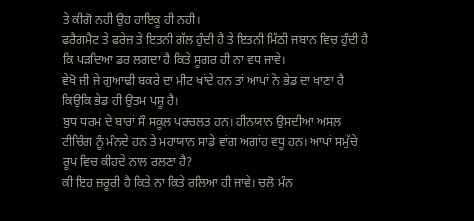ਤੇ ਕੀਗੋ ਨਹੀ ਉਹ ਹਾਇਕੂ ਹੀ ਨਹੀ।
ਫਰੈਗਮੈਟ ਤੇ ਫਰੇਜ਼ ਤੇ ਇਤਨੀ ਗੱਲ ਹੁੰਦੀ ਹੈ ਤੇ ਇਤਨੀ ਮਿੱਠੀ ਜਬਾਨ ਵਿਚ ਹੁੰਦੀ ਹੈ ਕਿ ਪੜਦਿਆ ਡਰ ਲਗਦਾ ਹੈ ਕਿਤੇ ਸੂਗਰ ਹੀ ਨਾ ਵਧ ਜਾਵੇ।
ਵੇਖੋ ਜੀ ਜੇ ਗੁਆਢੀ ਬਕਰੇ ਦਾ ਮੀਟ ਖਾਂਦੇ ਹਨ ਤਾਂ ਆਪਾਂ ਨੇ ਭੇਡ ਦਾ ਖਾਣਾ ਹੈ ਕਿਉਕਿ ਭੇਡ ਹੀ ਉਤਮ ਪਸ਼ੂ ਹੈ।
ਬੁਧ ਧਰਮ ਦੇ ਬਾਰਾਂ ਸੌ ਸਕੂਲ ਪਰਚਲਤ ਹਨ। ਹੀਨਯਾਨ ਉਸਦੀਆ ਅਸਲ ਟੀਚਿੰਗ ਨੂੰ ਮੰਨਦੇ ਹਨ ਤੇ ਮਹਾਯਾਨ ਸਾਡੇ ਵਾਂਗ ਅਗਾਂਹ ਵਧੂ ਹਨ। ਆਪਾਂ ਸਮੁੱਚੇ ਰੂਪ ਵਿਚ ਕੀਹਦੇ ਨਾਲ ਰਲਣਾ ਹੈ?
ਕੀ ਇਹ ਜ਼ਰੂਰੀ ਹੈ ਕਿਤੇ ਨਾ ਕਿਤੇ ਰਲਿਆ ਹੀ ਜਾਵੇ। ਚਲੋ ਮੰਨ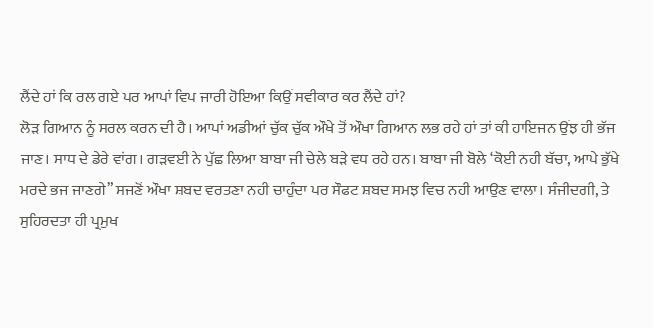ਲੈਂਦੇ ਹਾਂ ਕਿ ਰਲ ਗਏ ਪਰ ਆਪਾਂ ਵਿਪ ਜਾਰੀ ਹੋਇਆ ਕਿਉਂ ਸਵੀਕਾਰ ਕਰ ਲੈਂਦੇ ਹਾਂ?
ਲੋੜ ਗਿਆਨ ਨੂੰ ਸਰਲ ਕਰਨ ਦੀ ਹੈ। ਆਪਾਂ ਅਡੀਆਂ ਚੁੱਕ ਚੁੱਕ ਔਖੇ ਤੋਂ ਔਖਾ ਗਿਆਨ ਲਭ ਰਹੇ ਹਾਂ ਤਾਂ ਕੀ ਹਾਇਜਨ ਉਂਝ ਹੀ ਭੱਜ ਜਾਣ। ਸਾਧ ਦੇ ਡੇਰੇ ਵਾਂਗ। ਗੜਵਈ ਨੇ ਪੁੱਛ ਲਿਆ ਬਾਬਾ ਜੀ ਚੇਲੇ ਬੜੇ ਵਧ ਰਹੇ ਹਨ। ਬਾਬਾ ਜੀ ਬੋਲੇ ‘ਕੋਈ ਨਹੀ ਬੱਚਾ, ਆਪੇ ਭੁੱਖੇ ਮਰਦੇ ਭਜ ਜਾਣਗੇ” ਸਜਣੋਂ ਔਖਾ ਸ਼ਬਦ ਵਰਤਣਾ ਨਹੀ ਚਾਹੁੰਦਾ ਪਰ ਸੌਫਟ ਸ਼ਬਦ ਸਮਝ ਵਿਚ ਨਹੀ ਆਉਣ ਵਾਲਾ। ਸੰਜੀਦਗੀ, ਤੇ ਸੁਹਿਰਦਤਾ ਹੀ ਪ੍ਰਮੁਖ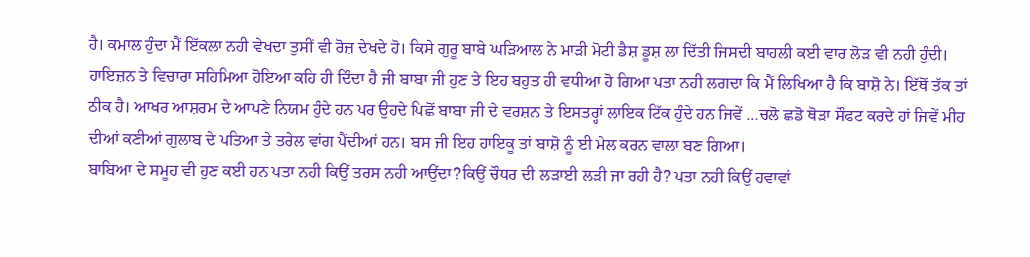ਹੈ। ਕਮਾਲ ਹੁੰਦਾ ਮੈਂ ਇੱਕਲਾ ਨਹੀ ਵੇਖਦਾ ਤੁਸੀਂ ਵੀ ਰੋਜ਼ ਦੇਖਦੇ ਹੋ। ਕਿਸੇ ਗੁਰੂ ਬਾਬੇ ਘੜਿਆਲ ਨੇ ਮਾੜੀ ਮੋਟੀ ਡੈਸ਼ ਡੂਸ਼ ਲਾ ਦਿੱਤੀ ਜਿਸਦੀ ਬਾਹਲੀ ਕਈ ਵਾਰ ਲੋੜ ਵੀ ਨਹੀ ਹੁੰਦੀ। ਹਾਇਜ਼ਨ ਤੇ ਵਿਚਾਰਾ ਸਹਿਮਿਆ ਹੋਇਆ ਕਹਿ ਹੀ ਦਿੰਦਾ ਹੈ ਜੀ ਬਾਬਾ ਜੀ ਹੁਣ ਤੇ ਇਹ ਬਹੁਤ ਹੀ ਵਧੀਆ ਹੋ ਗਿਆ ਪਤਾ ਨਹੀ ਲਗਦਾ ਕਿ ਮੈਂ ਲਿਖਿਆ ਹੈ ਕਿ ਬਾਸ਼ੋ ਨੇ। ਇੱਥੋਂ ਤੱਕ ਤਾਂ ਠੀਕ ਹੈ। ਆਖਰ ਆਸ਼ਰਮ ਦੇ ਆਪਣੇ ਨਿਯਮ ਹੁੰਦੇ ਹਨ ਪਰ ਉਹਦੇ ਪਿਛੋਂ ਬਾਬਾ ਜੀ ਦੇ ਵਰਸ਼ਨ ਤੇ ਇਸਤਰ੍ਹਾਂ ਲਾਇਕ ਟਿੱਕ ਹੁੰਦੇ ਹਨ ਜਿਵੇਂ …ਚਲੋ ਛਡੋ ਥੋੜਾ ਸੌਫਟ ਕਰਦੇ ਹਾਂ ਜਿਵੇਂ ਮੀਹ ਦੀਆਂ ਕਣੀਆਂ ਗੁਲਾਬ ਦੇ ਪਤਿਆ ਤੇ ਤਰੇਲ ਵਾਂਗ ਪੈਂਦੀਆਂ ਹਨ। ਬਸ ਜੀ ਇਹ ਹਾਇਕੂ ਤਾਂ ਬਾਸ਼ੋ ਨੂੰ ਈ ਮੇਲ ਕਰਨ ਵਾਲਾ ਬਣ ਗਿਆ।
ਬਾਬਿਆ ਦੇ ਸਮੂਹ ਵੀ ਹੁਣ ਕਈ ਹਨ ਪਤਾ ਨਹੀ ਕਿਉਂ ਤਰਸ ਨਹੀ ਆਉਂਦਾ?ਕਿਉਂ ਚੌਧਰ ਦੀ ਲੜਾਈ ਲੜੀ ਜਾ ਰਹੀ ਹੈ? ਪਤਾ ਨਹੀ ਕਿਉਂ ਹਵਾਵਾਂ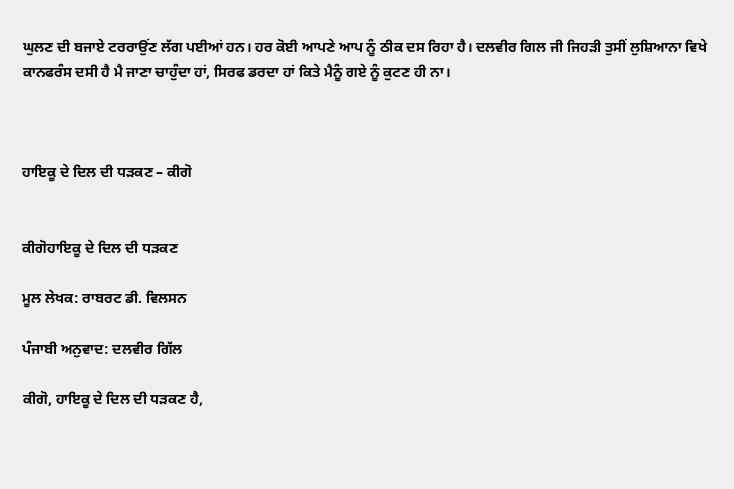ਘੁਲਣ ਦੀ ਬਜਾਏ ਟਰਰਾਉਂਣ ਲੱਗ ਪਈਆਂ ਹਨ। ਹਰ ਕੋਈ ਆਪਣੇ ਆਪ ਨੂੰ ਠੀਕ ਦਸ ਰਿਹਾ ਹੈ। ਦਲਵੀਰ ਗਿਲ ਜੀ ਜਿਹੜੀ ਤੁਸੀਂ ਲੁਸ਼ਿਆਨਾ ਵਿਖੇ ਕਾਨਫਰੰਸ ਦਸੀ ਹੈ ਮੈ ਜਾਣਾ ਚਾਹੁੰਦਾ ਹਾਂ, ਸਿਰਫ ਡਰਦਾ ਹਾਂ ਕਿਤੇ ਮੈਨੂੰ ਗਏ ਨੂੰ ਕੁਟਣ ਹੀ ਨਾ।



ਹਾਇਕੂ ਦੇ ਦਿਲ ਦੀ ਧੜਕਣ – ਕੀਗੋ


ਕੀਗੋਹਾਇਕੂ ਦੇ ਦਿਲ ਦੀ ਧੜਕਣ

ਮੂਲ ਲੇਖਕ: ਰਾਬਰਟ ਡੀ. ਵਿਲਸਨ

ਪੰਜਾਬੀ ਅਨੁਵਾਦ: ਦਲਵੀਰ ਗਿੱਲ

ਕੀਗੋ, ਹਾਇਕੂ ਦੇ ਦਿਲ ਦੀ ਧੜਕਣ ਹੈ,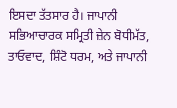ਇਸਦਾ ਤੱਤਸਾਰ ਹੈ। ਜਾਪਾਨੀ ਸਭਿਆਚਾਰਕ ਸਮ੍ਰਿਤੀ ਜ਼ੇਨ ਬੋਧੀਮੱਤ, ਤਾਓਵਾਦ, ਸ਼ਿੰਟੋ ਧਰਮ, ਅਤੇ ਜਾਪਾਨੀ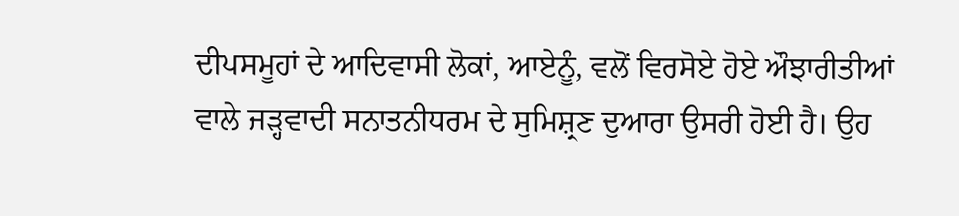ਦੀਪਸਮੂਹਾਂ ਦੇ ਆਦਿਵਾਸੀ ਲੋਕਾਂ, ਆਏਨੂੰ, ਵਲੋਂ ਵਿਰਸੋਏ ਹੋਏ ਔਝਾਰੀਤੀਆਂ ਵਾਲੇ ਜੜ੍ਹਵਾਦੀ ਸਨਾਤਨੀਧਰਮ ਦੇ ਸੁਮਿਸ਼੍ਰਣ ਦੁਆਰਾ ਉਸਰੀ ਹੋਈ ਹੈ। ਉਹ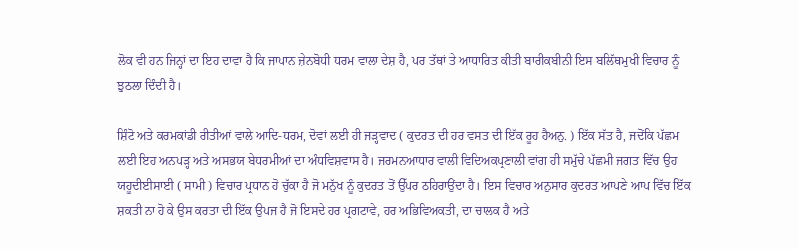ਲੋਕ ਵੀ ਹਨ ਜਿਨ੍ਹਾਂ ਦਾ ਇਹ ਦਾਵਾ ਹੈ ਕਿ ਜਾਪਾਨ ਜ਼ੇਨਬੋਧੀ ਧਰਮ ਵਾਲਾ ਦੇਸ਼ ਹੈ, ਪਰ ਤੱਥਾਂ ਤੇ ਆਧਾਰਿਤ ਕੀਤੀ ਬਾਰੀਕਬੀਨੀ ਇਸ ਬਲਿੱਥਮੁਖੀ ਵਿਚਾਰ ਨੂੰ ਝੁਠਲਾ ਦਿੰਦੀ ਹੈ।

ਸ਼ਿੰਟੋ ਅਤੇ ਕਰਮਕਾਂਡੀ ਰੀਤੀਆਂ ਵਾਲੇ ਆਦਿ-ਧਰਮ, ਦੋਵਾਂ ਲਈ ਹੀ ਜੜ੍ਹਵਾਦ ( ਕੁਦਰਤ ਦੀ ਹਰ ਵਸਤ ਦੀ ਇੱਕ ਰੂਹ ਹੈਅਨੁ. ) ਇੱਕ ਸੱਤ ਹੈ, ਜਦੋਂਕਿ ਪੱਛਮ ਲਈ ਇਹ ਅਨਪੜ੍ਹ ਅਤੇ ਅਸਭਯ ਬੇਧਰਮੀਆਂ ਦਾ ਅੰਧਵਿਸ਼ਵਾਸ ਹੈ। ਜਰਮਨਆਧਾਰ ਵਾਲੀ ਵਿਦਿਅਕਪ੍ਰਣਾਲੀ ਵਾਂਗ ਹੀ ਸਮੁੱਚੇ ਪੱਛਮੀ ਜਗਤ ਵਿੱਚ ਉਹ ਯਹੂਦੀਈਸਾਈ ( ਸਾਮੀ ) ਵਿਚਾਰ ਪ੍ਰਧਾਨ ਹੋ ਚੁੱਕਾ ਹੈ ਜੋ ਮਨੁੱਖ ਨੂੰ ਕੁਦਰਤ ਤੋਂ ਉੱਪਰ ਠਹਿਰਾਉਂਦਾ ਹੈ। ਇਸ ਵਿਚਾਰ ਅਨੁਸਾਰ ਕੁਦਰਤ ਆਪਣੇ ਆਪ ਵਿੱਚ ਇੱਕ ਸ਼ਕਤੀ ਨਾ ਹੋ ਕੇ ਉਸ ਕਰਤਾ ਦੀ ਇੱਕ ਉਪਜ ਹੈ ਜੋ ਇਸਦੇ ਹਰ ਪ੍ਰਗਟਾਵੇ, ਹਰ ਅਭਿਵਿਅਕਤੀ, ਦਾ ਚਾਲਕ ਹੈ ਅਤੇ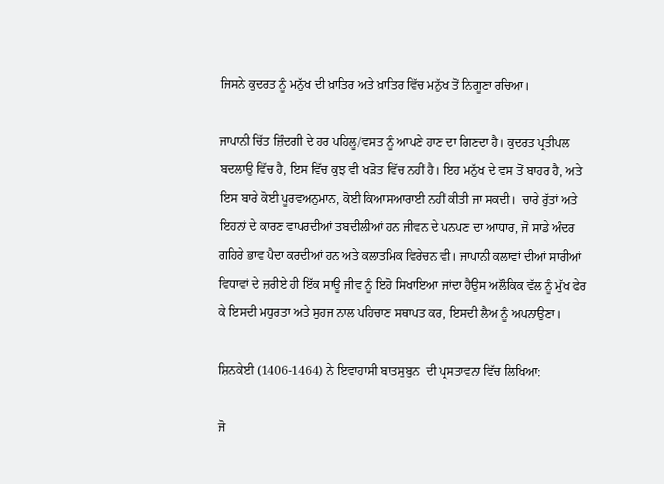ਜਿਸਨੇ ਕੁਦਰਤ ਨੂੰ ਮਨੁੱਖ ਦੀ ਖ਼ਾਤਿਰ ਅਤੇ ਖ਼ਾਤਿਰ ਵਿੱਚ ਮਨੁੱਖ ਤੋਂ ਨਿਗੂਣਾ ਰਚਿਆ।

ਜਾਪਾਨੀ ਚਿੱਤ ਜ਼ਿੰਦਗੀ ਦੇ ਹਰ ਪਹਿਲੂ/ਵਸਤ ਨੂੰ ਆਪਣੇ ਹਾਣ ਦਾ ਗਿਣਦਾ ਹੈ। ਕੁਦਰਤ ਪ੍ਰਤੀਪਲ ਬਦਲਾਉ ਵਿੱਚ ਹੈ, ਇਸ ਵਿੱਚ ਕੁਝ ਵੀ ਖੜੋਤ ਵਿੱਚ ਨਹੀਂ ਹੈ। ਇਹ ਮਨੁੱਖ ਦੇ ਵਸ ਤੋਂ ਬਾਹਰ ਹੈ, ਅਤੇ ਇਸ ਬਾਰੇ ਕੋਈ ਪੂਰਵਅਨੁਮਾਨ, ਕੋਈ ਕਿਆਸਆਰਾਈ ਨਹੀਂ ਕੀਤੀ ਜਾ ਸਕਦੀ।  ਚਾਰੇ ਰੁੱਤਾਂ ਅਤੇ ਇਹਨਾਂ ਦੇ ਕਾਰਣ ਵਾਪਰਦੀਆਂ ਤਬਦੀਲੀਆਂ ਹਨ ਜੀਵਨ ਦੇ ਪਨਪਣ ਦਾ ਆਧਾਰ, ਜੋ ਸਾਡੇ ਅੰਦਰ ਗਹਿਰੇ ਭਾਵ ਪੈਦਾ ਕਰਦੀਆਂ ਹਨ ਅਤੇ ਕਲਾਤਮਿਕ ਵਿਰੇਚਨ ਵੀ। ਜਾਪਾਨੀ ਕਲਾਵਾਂ ਦੀਆਂ ਸਾਰੀਆਂ ਵਿਧਾਵਾਂ ਦੇ ਜ਼ਰੀਏ ਹੀ ਇੱਕ ਸਾਊ ਜੀਵ ਨੂੰ ਇਹੋ ਸਿਖਾਇਆ ਜਾਂਦਾ ਹੈਉਸ ਅਲੌਕਿਕ ਵੱਲ ਨੂੰ ਮੁੱਖ ਫੇਰ ਕੇ ਇਸਦੀ ਮਧੁਰਤਾ ਅਤੇ ਸੁਹਜ ਨਾਲ ਪਹਿਚਾਣ ਸਥਾਪਤ ਕਰ, ਇਸਦੀ ਲੈਅ ਨੂੰ ਅਪਨਾਉਣਾ।

ਸ਼ਿਨਕੇਈ (1406-1464) ਨੇ ਇਵਾਹਾਸੀ ਬਾਤਸੁਬੁਨ  ਦੀ ਪ੍ਰਸਤਾਵਨਾ ਵਿੱਚ ਲਿਖਿਆ:

ਜੋ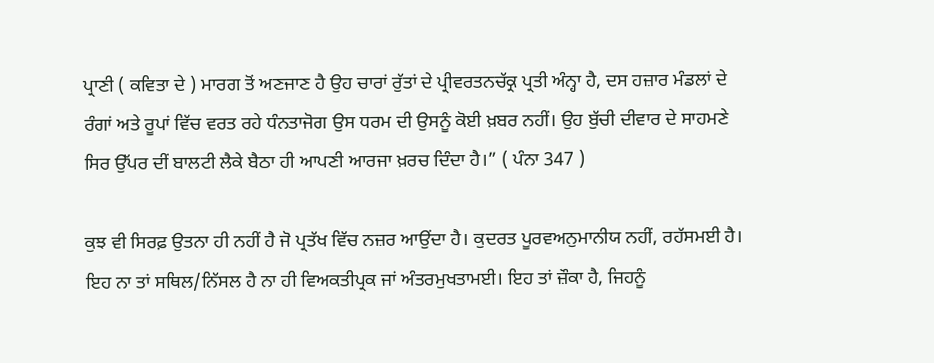ਪ੍ਰਾਣੀ ( ਕਵਿਤਾ ਦੇ ) ਮਾਰਗ ਤੋਂ ਅਣਜਾਣ ਹੈ ਉਹ ਚਾਰਾਂ ਰੁੱਤਾਂ ਦੇ ਪ੍ਰੀਵਰਤਨਚੱਕ੍ਰ ਪ੍ਰਤੀ ਅੰਨ੍ਹਾ ਹੈ, ਦਸ ਹਜ਼ਾਰ ਮੰਡਲਾਂ ਦੇ ਰੰਗਾਂ ਅਤੇ ਰੂਪਾਂ ਵਿੱਚ ਵਰਤ ਰਹੇ ਧੰਨਤਾਜੋਗ ਉਸ ਧਰਮ ਦੀ ਉਸਨੂੰ ਕੋਈ ਖ਼ਬਰ ਨਹੀਂ। ਉਹ ਬੁੱਚੀ ਦੀਵਾਰ ਦੇ ਸਾਹਮਣੇ ਸਿਰ ਉੱਪਰ ਦੀਂ ਬਾਲਟੀ ਲੈਕੇ ਬੈਠਾ ਹੀ ਆਪਣੀ ਆਰਜਾ ਖ਼ਰਚ ਦਿੰਦਾ ਹੈ।” ( ਪੰਨਾ 347 )

ਕੁਝ ਵੀ ਸਿਰਫ਼ ਉਤਨਾ ਹੀ ਨਹੀਂ ਹੈ ਜੋ ਪ੍ਰਤੱਖ ਵਿੱਚ ਨਜ਼ਰ ਆਉਂਦਾ ਹੈ। ਕੁਦਰਤ ਪੂਰਵਅਨੁਮਾਨੀਯ ਨਹੀਂ, ਰਹੱਸਮਈ ਹੈ। ਇਹ ਨਾ ਤਾਂ ਸਥਿਲ/ਨਿੱਸਲ ਹੈ ਨਾ ਹੀ ਵਿਅਕਤੀਪ੍ਰਕ ਜਾਂ ਅੰਤਰਮੁਖਤਾਮਈ। ਇਹ ਤਾਂ ਜ਼ੌਕਾ ਹੈ, ਜਿਹਨੂੰ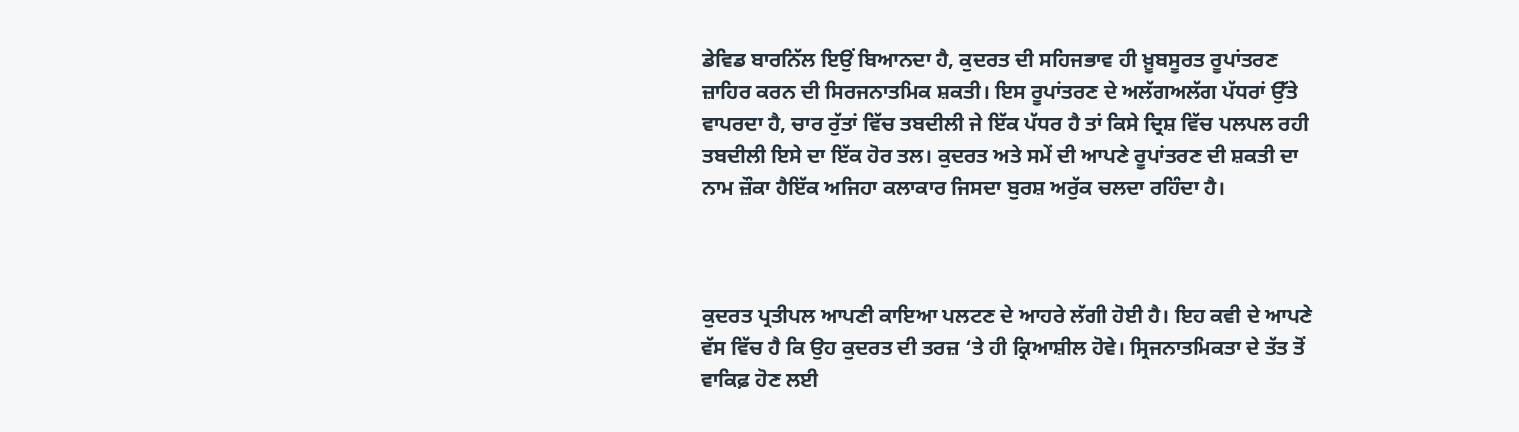ਡੇਵਿਡ ਬਾਰਨਿੱਲ ਇਉਂ ਬਿਆਨਦਾ ਹੈ, ਕੁਦਰਤ ਦੀ ਸਹਿਜਭਾਵ ਹੀ ਖ਼ੂਬਸੂਰਤ ਰੂਪਾਂਤਰਣ ਜ਼ਾਹਿਰ ਕਰਨ ਦੀ ਸਿਰਜਨਾਤਮਿਕ ਸ਼ਕਤੀ। ਇਸ ਰੂਪਾਂਤਰਣ ਦੇ ਅਲੱਗਅਲੱਗ ਪੱਧਰਾਂ ਉੱਤੇ ਵਾਪਰਦਾ ਹੈ, ਚਾਰ ਰੁੱਤਾਂ ਵਿੱਚ ਤਬਦੀਲੀ ਜੇ ਇੱਕ ਪੱਧਰ ਹੈ ਤਾਂ ਕਿਸੇ ਦ੍ਰਿਸ਼ ਵਿੱਚ ਪਲਪਲ ਰਹੀ ਤਬਦੀਲੀ ਇਸੇ ਦਾ ਇੱਕ ਹੋਰ ਤਲ। ਕੁਦਰਤ ਅਤੇ ਸਮੇਂ ਦੀ ਆਪਣੇ ਰੂਪਾਂਤਰਣ ਦੀ ਸ਼ਕਤੀ ਦਾ ਨਾਮ ਜ਼ੌਕਾ ਹੈਇੱਕ ਅਜਿਹਾ ਕਲਾਕਾਰ ਜਿਸਦਾ ਬੁਰਸ਼ ਅਰੁੱਕ ਚਲਦਾ ਰਹਿੰਦਾ ਹੈ।



ਕੁਦਰਤ ਪ੍ਰਤੀਪਲ ਆਪਣੀ ਕਾਇਆ ਪਲਟਣ ਦੇ ਆਹਰੇ ਲੱਗੀ ਹੋਈ ਹੈ। ਇਹ ਕਵੀ ਦੇ ਆਪਣੇ ਵੱਸ ਵਿੱਚ ਹੈ ਕਿ ਉਹ ਕੁਦਰਤ ਦੀ ਤਰਜ਼ ‘ਤੇ ਹੀ ਕ੍ਰਿਆਸ਼ੀਲ ਹੋਵੇ। ਸ੍ਰਿਜਨਾਤਮਿਕਤਾ ਦੇ ਤੱਤ ਤੋਂ ਵਾਕਿਫ਼ ਹੋਣ ਲਈ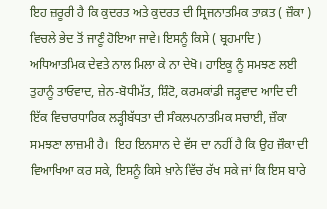ਇਹ ਜ਼ਰੂਰੀ ਹੈ ਕਿ ਕੁਦਰਤ ਅਤੇ ਕੁਦਰਤ ਦੀ ਸ੍ਰਿਜਨਾਤਮਿਕ ਤਾਕ਼ਤ ( ਜ਼ੌਕਾ ) ਵਿਚਲੇ ਭੇਦ ਤੋਂ ਜਾਣੂੰ ਹੋਇਆ ਜਾਵੇ। ਇਸਨੂੰ ਕਿਸੇ ( ਬ੍ਰਹਮਾਦਿ ) ਅਧਿਆਤਮਿਕ ਦੇਵਤੇ ਨਾਲ ਮਿਲਾ ਕੇ ਨਾ ਦੇਖੋ। ਹਾਇਕੂ ਨੂੰ ਸਮਝਣ ਲਈ ਤੁਹਾਨੂੰ ਤਾਓਵਾਦ, ਜ਼ੇਨ-ਬੋਧੀਮੱਤ, ਸ਼ਿੰਟੋ, ਕਰਮਕਾਂਡੀ ਜੜ੍ਹਵਾਦ ਆਦਿ ਦੀ ਇੱਕ ਵਿਚਾਰਧਾਰਿਕ ਲੜ੍ਹੀਬੱਧਤਾ ਦੀ ਸੰਕਲਪਨਾਤਮਿਕ ਸਚਾਈ, ਜ਼ੌਕਾ ਸਮਝਣਾ ਲਾਜ਼ਮੀ ਹੈ।  ਇਹ ਇਨਸਾਨ ਦੇ ਵੱਸ ਦਾ ਨਹੀਂ ਹੈ ਕਿ ਉਹ ਜ਼ੌਕਾ ਦੀ ਵਿਆਖਿਆ ਕਰ ਸਕੇ, ਇਸਨੂੰ ਕਿਸੇ ਖ਼ਾਨੇ ਵਿੱਚ ਰੱਖ ਸਕੇ ਜਾਂ ਕਿ ਇਸ ਬਾਰੇ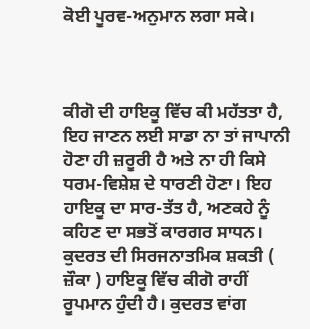ਕੋਈ ਪੂਰਵ-ਅਨੁਮਾਨ ਲਗਾ ਸਕੇ।



ਕੀਗੋ ਦੀ ਹਾਇਕੂ ਵਿੱਚ ਕੀ ਮਹੱਤਤਾ ਹੈ, ਇਹ ਜਾਣਨ ਲਈ ਸਾਡਾ ਨਾ ਤਾਂ ਜਾਪਾਨੀ ਹੋਣਾ ਹੀ ਜ਼ਰੂਰੀ ਹੈ ਅਤੇ ਨਾ ਹੀ ਕਿਸੇ ਧਰਮ-ਵਿਸ਼ੇਸ਼ ਦੇ ਧਾਰਣੀ ਹੋਣਾ। ਇਹ ਹਾਇਕੂ ਦਾ ਸਾਰ-ਤੱਤ ਹੈ, ਅਣਕਹੇ ਨੂੰ ਕਹਿਣ ਦਾ ਸਭਤੋਂ ਕਾਰਗਰ ਸਾਧਨ। ਕੁਦਰਤ ਦੀ ਸਿਰਜਨਾਤਮਿਕ ਸ਼ਕਤੀ ( ਜ਼ੌਕਾ ) ਹਾਇਕੂ ਵਿੱਚ ਕੀਗੋ ਰਾਹੀਂ ਰੂਪਮਾਨ ਹੁੰਦੀ ਹੈ। ਕੁਦਰਤ ਵਾਂਗ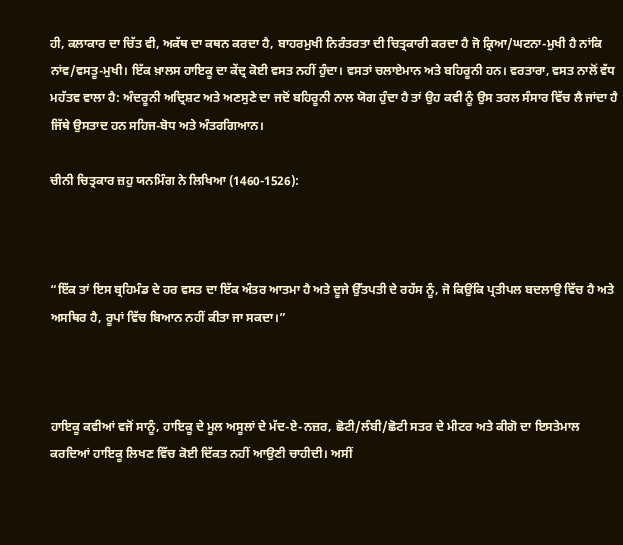ਹੀ, ਕਲਾਕਾਰ ਦਾ ਚਿੱਤ ਵੀ, ਅਕੱਥ ਦਾ ਕਥਨ ਕਰਦਾ ਹੈ, ਬਾਹਰਮੁਖੀ ਨਿਰੰਤਰਤਾ ਦੀ ਚਿਤ੍ਰਕਾਰੀ ਕਰਦਾ ਹੈ ਜੋ ਕ੍ਰਿਆ/ਘਟਨਾ-ਮੁਖੀ ਹੈ ਨਾਂਕਿ ਨਾਂਵ/ਵਸਤੂ-ਮੁਖੀ। ਇੱਕ ਖ਼ਾਲਸ ਹਾਇਕੂ ਦਾ ਕੇਂਦ੍ਰ ਕੋਈ ਵਸਤ ਨਹੀਂ ਹੁੰਦਾ। ਵਸਤਾਂ ਚਲਾਏਮਾਨ ਅਤੇ ਬਹਿਰੂਨੀ ਹਨ। ਵਰਤਾਰਾ, ਵਸਤ ਨਾਲੋਂ ਵੱਧ ਮਹੱਤਵ ਵਾਲਾ ਹੈ: ਅੰਦਰੂਨੀ ਅਦ੍ਰਿਸ਼ਟ ਅਤੇ ਅਣਸੁਣੇ ਦਾ ਜਦੋਂ ਬਹਿਰੂਨੀ ਨਾਲ ਯੋਗ ਹੁੰਦਾ ਹੈ ਤਾਂ ਉਹ ਕਵੀ ਨੂੰ ਉਸ ਤਰਲ ਸੰਸਾਰ ਵਿੱਚ ਲੈ ਜਾਂਦਾ ਹੈ ਜਿੱਥੇ ਉਸਤਾਦ ਹਨ ਸਹਿਜ-ਬੋਧ ਅਤੇ ਅੰਤਰਗਿਆਨ।

ਚੀਨੀ ਚਿਤ੍ਰਕਾਰ ਜ਼ਹੁ ਯਨਮਿੰਗ ਨੇ ਲਿਖਿਆ (1460-1526):



“ਇੱਕ ਤਾਂ ਇਸ ਬ੍ਰਹਿਮੰਡ ਦੇ ਹਰ ਵਸਤ ਦਾ ਇੱਕ ਅੰਤਰ ਆਤਮਾ ਹੈ ਅਤੇ ਦੂਜੇ ਉੱਤਪਤੀ ਦੇ ਰਹੱਸ ਨੂੰ, ਜੋ ਕਿਉਂਕਿ ਪ੍ਰਤੀਪਲ ਬਦਲਾਉ ਵਿੱਚ ਹੈ ਅਤੇ ਅਸਥਿਰ ਹੈ, ਰੂਪਾਂ ਵਿੱਚ ਬਿਆਨ ਨਹੀਂ ਕੀਤਾ ਜਾ ਸਕਦਾ।”



ਹਾਇਕੂ ਕਵੀਆਂ ਵਜੋਂ ਸਾਨੂੰ, ਹਾਇਕੂ ਦੇ ਮੂਲ ਅਸੂਲਾਂ ਦੇ ਮੱਦ-ਏ-ਨਜ਼ਰ, ਛੋਟੀ/ਲੰਬੀ/ਛੋਟੀ ਸਤਰ ਦੇ ਮੀਟਰ ਅਤੇ ਕੀਗੋ ਦਾ ਇਸਤੇਮਾਲ ਕਰਦਿਆਂ ਹਾਇਕੂ ਲਿਖਣ ਵਿੱਚ ਕੋਈ ਦਿੱਕਤ ਨਹੀਂ ਆਉਣੀ ਚਾਹੀਦੀ। ਅਸੀਂ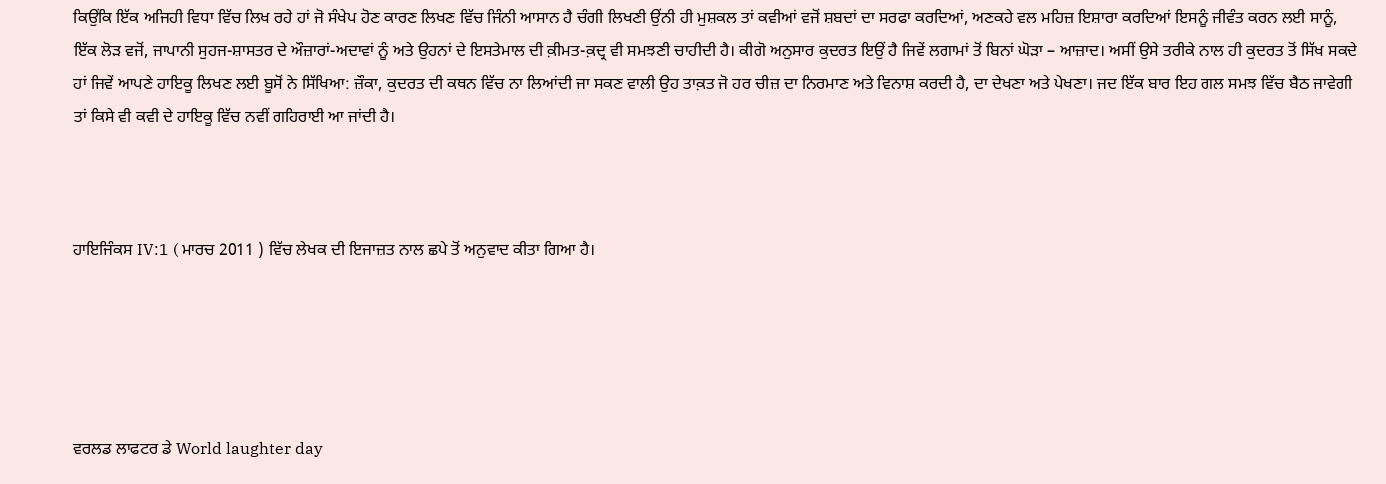ਕਿਉਂਕਿ ਇੱਕ ਅਜਿਹੀ ਵਿਧਾ ਵਿੱਚ ਲਿਖ ਰਹੇ ਹਾਂ ਜੋ ਸੰਖੇਪ ਹੋਣ ਕਾਰਣ ਲਿਖਣ ਵਿੱਚ ਜਿੰਨੀ ਆਸਾਨ ਹੈ ਚੰਗੀ ਲਿਖਣੀ ਉਂਨੀ ਹੀ ਮੁਸ਼ਕਲ ਤਾਂ ਕਵੀਆਂ ਵਜੋਂ ਸ਼ਬਦਾਂ ਦਾ ਸਰਫਾ ਕਰਦਿਆਂ, ਅਣਕਹੇ ਵਲ ਮਹਿਜ਼ ਇਸ਼ਾਰਾ ਕਰਦਿਆਂ ਇਸਨੂੰ ਜੀਵੰਤ ਕਰਨ ਲਈ ਸਾਨੂੰ, ਇੱਕ ਲੋੜ ਵਜੋਂ, ਜਾਪਾਨੀ ਸੁਹਜ-ਸ਼ਾਸਤਰ ਦੇ ਔਜ਼ਾਰਾਂ-ਅਦਾਵਾਂ ਨੂੰ ਅਤੇ ਉਹਨਾਂ ਦੇ ਇਸਤੇਮਾਲ ਦੀ ਕ਼ੀਮਤ-ਕ਼ਦ੍ਰ ਵੀ ਸਮਝਣੀ ਚਾਹੀਦੀ ਹੈ। ਕੀਗੋ ਅਨੁਸਾਰ ਕੁਦਰਤ ਇਉਂ ਹੈ ਜਿਵੇਂ ਲਗਾਮਾਂ ਤੋਂ ਬਿਨਾਂ ਘੋੜਾ – ਆਜ਼ਾਦ। ਅਸੀਂ ਉਸੇ ਤਰੀਕੇ ਨਾਲ ਹੀ ਕੁਦਰਤ ਤੋਂ ਸਿੱਖ ਸਕਦੇ ਹਾਂ ਜਿਵੇਂ ਆਪਣੇ ਹਾਇਕੂ ਲਿਖਣ ਲਈ ਬੂਸੋਂ ਨੇ ਸਿੱਖਿਆ: ਜ਼ੌਕਾ, ਕੁਦਰਤ ਦੀ ਕਥਨ ਵਿੱਚ ਨਾ ਲਿਆਂਦੀ ਜਾ ਸਕਣ ਵਾਲੀ ਉਹ ਤਾਕ਼ਤ ਜੋ ਹਰ ਚੀਜ਼ ਦਾ ਨਿਰਮਾਣ ਅਤੇ ਵਿਨਾਸ਼ ਕਰਦੀ ਹੈ, ਦਾ ਦੇਖਣਾ ਅਤੇ ਪੇਖਣਾ। ਜਦ ਇੱਕ ਬਾਰ ਇਹ ਗਲ ਸਮਝ ਵਿੱਚ ਬੈਠ ਜਾਵੇਗੀ ਤਾਂ ਕਿਸੇ ਵੀ ਕਵੀ ਦੇ ਹਾਇਕੂ ਵਿੱਚ ਨਵੀਂ ਗਹਿਰਾਈ ਆ ਜਾਂਦੀ ਹੈ।



ਹਾਇਜਿੰਕਸ IV:1 ( ਮਾਰਚ 2011 ) ਵਿੱਚ ਲੇਖਕ ਦੀ ਇਜਾਜ਼ਤ ਨਾਲ ਛਪੇ ਤੋਂ ਅਨੁਵਾਦ ਕੀਤਾ ਗਿਆ ਹੈ।





ਵਰਲਡ ਲਾਫਟਰ ਡੇ World laughter day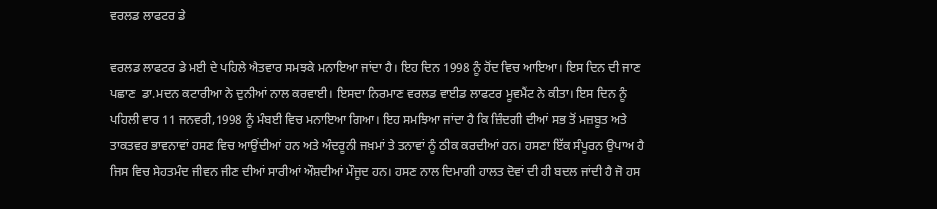ਵਰਲਡ ਲਾਫਟਰ ਡੇ

ਵਰਲਡ ਲਾਫਟਰ ਡੇ ਮਈ ਦੇ ਪਹਿਲੇ ਐਤਵਾਰ ਸਮਝਕੇ ਮਨਾਇਆ ਜਾਂਦਾ ਹੈ। ਇਹ ਦਿਨ 1998 ਨੂੰ ਹੋਂਦ ਵਿਚ ਆਇਆ। ਇਸ ਦਿਨ ਦੀ ਜਾਣ ਪਛਾਣ  ਡਾ.ਮਦਨ ਕਟਾਰੀਆ ਨੇ ਦੁਨੀਆਂ ਨਾਲ ਕਰਵਾਈ। ਇਸਦਾ ਨਿਰਮਾਣ ਵਰਲਡ ਵਾਈਡ ਲਾਫਟਰ ਮੂਵਮੈਂਟ ਨੇ ਕੀਤਾ। ਇਸ ਦਿਨ ਨੂੰ ਪਹਿਲੀ ਵਾਰ 11 ਜਨਵਰੀ,1998 ਨੂੰ ਮੰਬਈ ਵਿਚ ਮਨਾਇਆ ਗਿਆ। ਇਹ ਸਮਝਿਆ ਜਾਂਦਾ ਹੈ ਕਿ ਜ਼ਿੰਦਗੀ ਦੀਆਂ ਸਭ ਤੋਂ ਮਜ਼ਬੂਤ ਅਤੇ ਤਾਕਤਵਰ ਭਾਵਨਾਵਾਂ ਹਸਣ ਵਿਚ ਆਉਂਦੀਆਂ ਹਨ ਅਤੇ ਅੰਦਰੂਨੀ ਜਖ਼ਮਾਂ ਤੇ ਤਨਾਵਾਂ ਨੂੰ ਠੀਕ ਕਰਦੀਆਂ ਹਨ। ਹਸਣਾ ਇੱਕ ਸੰਪੂਰਨ ਉਪਾਅ ਹੈ ਜਿਸ ਵਿਚ ਸੇਹਤਮੰਦ ਜੀਵਨ ਜੀਣ ਦੀਆਂ ਸਾਰੀਆਂ ਔਸ਼ਦੀਆਂ ਮੌਜੂਦ ਹਨ। ਹਸਣ ਨਾਲ ਦਿਮਾਗੀ ਹਾਲਤ ਦੋਵਾਂ ਦੀ ਹੀ ਬਦਲ ਜਾਂਦੀ ਹੈ ਜੋ ਹਸ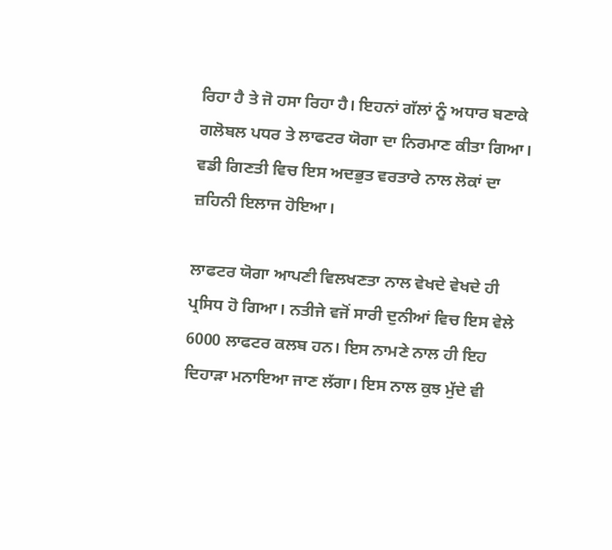ਰਿਹਾ ਹੈ ਤੇ ਜੋ ਹਸਾ ਰਿਹਾ ਹੈ। ਇਹਨਾਂ ਗੱਲਾਂ ਨੂੰ ਅਧਾਰ ਬਣਾਕੇ ਗਲੋਬਲ ਪਧਰ ਤੇ ਲਾਫਟਰ ਯੋਗਾ ਦਾ ਨਿਰਮਾਣ ਕੀਤਾ ਗਿਆ। ਵਡੀ ਗਿਣਤੀ ਵਿਚ ਇਸ ਅਦਭੁਤ ਵਰਤਾਰੇ ਨਾਲ ਲੋਕਾਂ ਦਾ ਜ਼ਹਿਨੀ ਇਲਾਜ ਹੋਇਆ।

ਲਾਫਟਰ ਯੋਗਾ ਆਪਣੀ ਵਿਲਖਣਤਾ ਨਾਲ ਵੇਖਦੇ ਵੇਖਦੇ ਹੀ ਪ੍ਰਸਿਧ ਹੋ ਗਿਆ। ਨਤੀਜੇ ਵਜੋਂ ਸਾਰੀ ਦੁਨੀਆਂ ਵਿਚ ਇਸ ਵੇਲੇ 6000 ਲਾਫਟਰ ਕਲਬ ਹਨ। ਇਸ ਨਾਮਣੇ ਨਾਲ ਹੀ ਇਹ ਦਿਹਾੜਾ ਮਨਾਇਆ ਜਾਣ ਲੱਗਾ। ਇਸ ਨਾਲ ਕੁਝ ਮੁੱਦੇ ਵੀ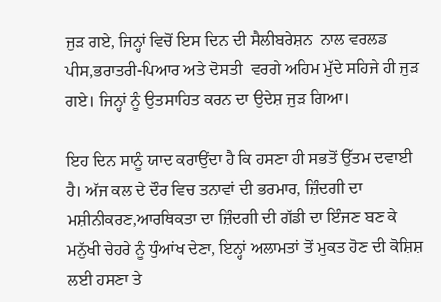ਜੁੜ ਗਏ, ਜਿਨ੍ਹਾਂ ਵਿਚੋਂ ਇਸ ਦਿਨ ਦੀ ਸੈਲੀਬਰੇਸ਼ਨ  ਨਾਲ ਵਰਲਡ ਪੀਸ,ਭਰਾਤਰੀ-ਪਿਆਰ ਅਤੇ ਦੋਸਤੀ  ਵਰਗੇ ਅਹਿਮ ਮੁੱਦੇ ਸਹਿਜੇ ਹੀ ਜੁੜ ਗਏ। ਜਿਨ੍ਹਾਂ ਨੂੰ ਉਤਸਾਹਿਤ ਕਰਨ ਦਾ ਉਦੇਸ਼ ਜੁੜ ਗਿਆ।

ਇਹ ਦਿਨ ਸਾਨੂੰ ਯਾਦ ਕਰਾਉਂਦਾ ਹੈ ਕਿ ਹਸਣਾ ਹੀ ਸਭਤੋਂ ਉੱਤਮ ਦਵਾਈ ਹੈ। ਅੱਜ ਕਲ ਦੇ ਦੌਰ ਵਿਚ ਤਨਾਵਾਂ ਦੀ ਭਰਮਾਰ, ਜ਼ਿੰਦਗੀ ਦਾ ਮਸ਼ੀਨੀਕਰਣ,ਆਰਥਿਕਤਾ ਦਾ ਜ਼ਿੰਦਗੀ ਦੀ ਗੱਡੀ ਦਾ ਇੰਜਣ ਬਣ ਕੇ ਮਨੁੱਖੀ ਚੇਹਰੇ ਨੂੰ ਧੁੰਆਂਖ ਦੇਣਾ, ਇਨ੍ਹਾਂ ਅਲਾਮਤਾਂ ਤੋਂ ਮੁਕਤ ਹੋਣ ਦੀ ਕੋਸ਼ਿਸ਼ ਲਈ ਹਸਣਾ ਤੇ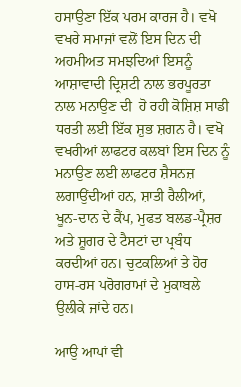ਹਸਾਉਣਾ ਇੱਕ ਪਰਮ ਕਾਰਜ ਹੈ। ਵਖੋ ਵਖਰੇ ਸਮਾਜਾਂ ਵਲੋਂ ਇਸ ਦਿਨ ਦੀ ਅਹਮੀਅਤ ਸਮਝਦਿਆਂ ਇਸਨੂੰ ਆਸ਼ਾਵਾਦੀ ਦ੍ਰਿਸ਼ਟੀ ਨਾਲ ਭਰਪੂਰਤਾ ਨਾਲ ਮਨਾਉਣ ਦੀ  ਹੋ ਰਹੀ ਕੋਸ਼ਿਸ਼ ਸਾਡੀ ਧਰਤੀ ਲਈ ਇੱਕ ਸ਼ੁਭ ਸ਼ਗਨ ਹੈ। ਵਖੋ ਵਖਰੀਆਂ ਲਾਫਟਰ ਕਲਬਾਂ ਇਸ ਦਿਨ ਨੂੰ ਮਨਾਉਣ ਲਈ ਲਾਫਟਰ ਸ਼ੈਸਨਜ਼ ਲਗਾਉਂਦੀਆਂ ਹਨ, ਸ਼ਾਤੀ ਰੈਲੀਆਂ, ਖੂਨ-ਦਾਨ ਦੇ ਕੈਂਪ, ਮੁਫਤ ਬਲਡ-ਪ੍ਰੈਸ਼ਰ ਅਤੇ ਸ਼ੂਗਰ ਦੇ ਟੈਸਟਾਂ ਦਾ ਪ੍ਰਬੰਧ ਕਰਦੀਆਂ ਹਨ। ਚੁਟਕਲਿਆਂ ਤੇ ਹੋਰ ਹਾਸ-ਰਸ ਪਰੋਗਰਾਮਾਂ ਦੇ ਮੁਕਾਬਲੇ ਉਲੀਕੇ ਜਾਂਦੇ ਹਨ।

ਆਉ ਆਪਾਂ ਵੀ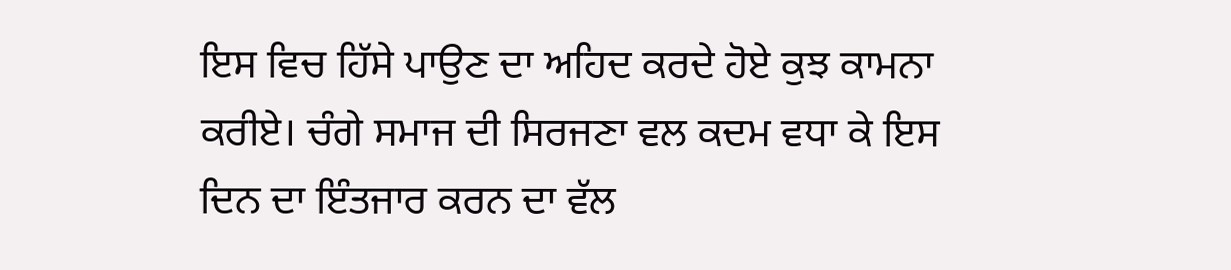ਇਸ ਵਿਚ ਹਿੱਸੇ ਪਾਉਣ ਦਾ ਅਹਿਦ ਕਰਦੇ ਹੋਏ ਕੁਝ ਕਾਮਨਾ ਕਰੀਏ। ਚੰਗੇ ਸਮਾਜ ਦੀ ਸਿਰਜਣਾ ਵਲ ਕਦਮ ਵਧਾ ਕੇ ਇਸ ਦਿਨ ਦਾ ਇੰਤਜਾਰ ਕਰਨ ਦਾ ਵੱਲ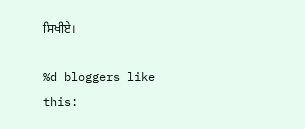ਸਿਖੀਏ।

%d bloggers like this: